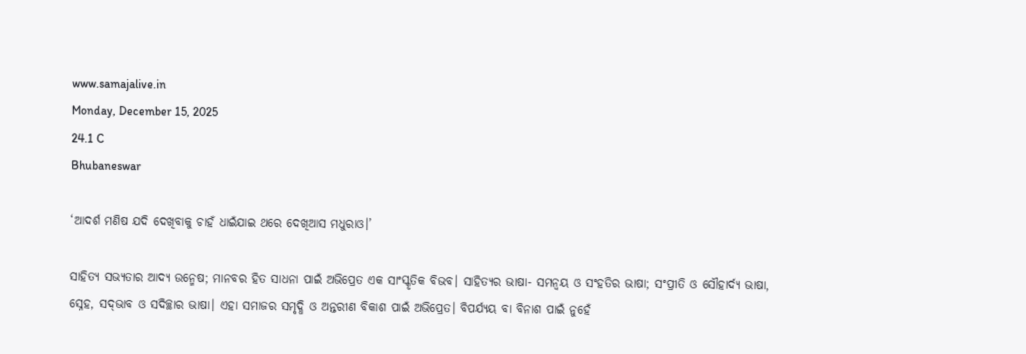www.samajalive.in
Monday, December 15, 2025
24.1 C
Bhubaneswar

‘ଆଦର୍ଶ ମଣିଷ ଯଦି ଦେଖିବାକୁ ଚାହଁ ଧାଇଁଯାଇ ଥରେ ଦେଖିଆସ ମଧୁରାଓ।’

ସାହିତ୍ୟ ସଭ୍ୟତାର ଆଦ୍ୟ ଉନ୍ମେଷ; ମାନବର ହିତ ସାଧନା ପାଇଁ ଅଭିପ୍ରେତ ଏକ ସାଂସ୍କୃତିକ ବିଭବ। ସାହିତ୍ୟର ଭାଷା- ସମନ୍ବୟ ଓ ସଂହତିର ଭାଷା; ସଂପ୍ରୀତି ଓ ସୌହାର୍ଦ୍ୟ ଭାଷା, ସ୍ନେହ, ସଦ୍‌ଭାବ ଓ ସଦିଚ୍ଛାର ଭାଷା। ଏହା ସମାଜର ସମୃଦ୍ଧି ଓ ଅନ୍ତରୀଣ ବିକାଶ ପାଇଁ ଅଭିପ୍ରେତ। ବିପର୍ଯ୍ୟୟ ବା ବିନାଶ ପାଇଁ ନୁହେଁ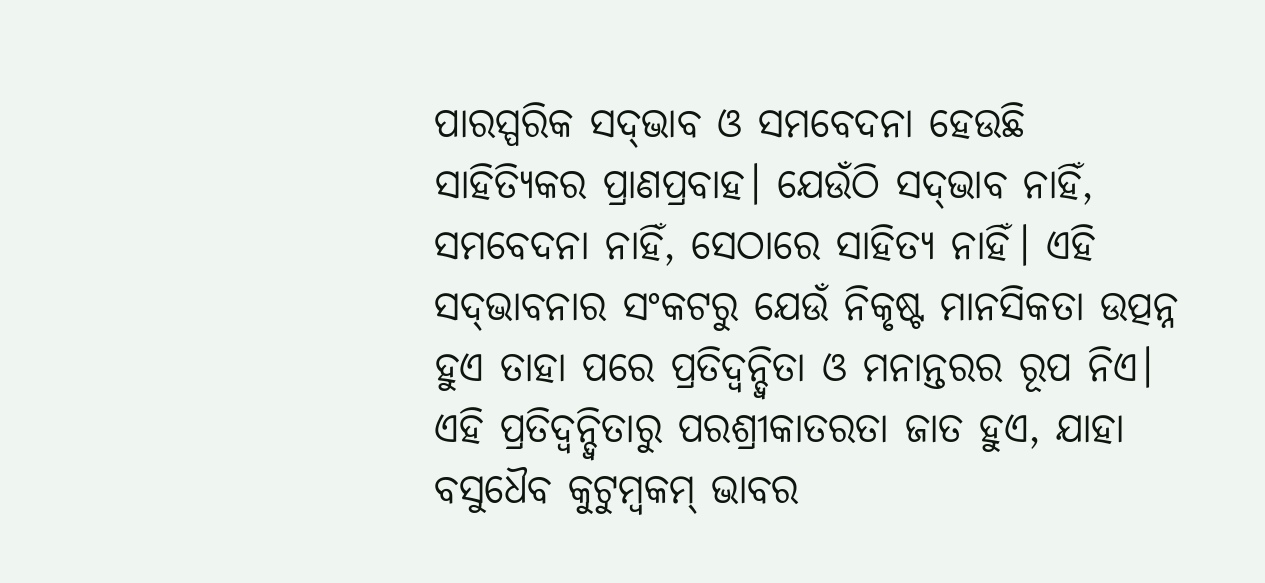ପାରସ୍ପରିକ ସଦ୍‌ଭାବ ଓ ସମବେଦନା ହେଉଛି ସାହିତ୍ୟିକର ପ୍ରାଣପ୍ରବାହ। ଯେଉଁଠି ସଦ୍‌ଭାବ ନାହିଁ, ସମବେଦନା ନାହିଁ, ସେଠାରେ ସାହିତ୍ୟ ନାହିଁ। ଏହି ସଦ୍‌ଭାବନାର ସଂକଟରୁ ଯେଉଁ ନିକୃଷ୍ଟ ମାନସିକତା ଉତ୍ପନ୍ନ ହୁଏ ତାହା ପରେ ପ୍ରତିଦ୍ବନ୍ଦ୍ବିତା ଓ ମନାନ୍ତରର ରୂପ ନିଏ। ଏହି ପ୍ରତିଦ୍ବନ୍ଦ୍ବିତାରୁ ପରଶ୍ରୀକାତରତା ଜାତ ହୁଏ, ଯାହା ବସୁଧୈବ କୁଟୁମ୍ବକମ୍‌ ଭାବର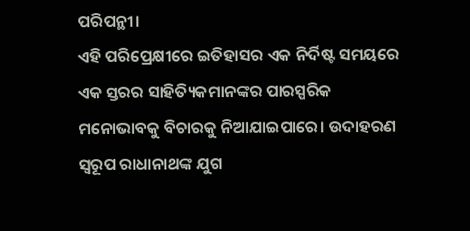ପରିପନ୍ଥୀ।
ଏହି ପରିପ୍ରେକ୍ଷୀରେ ଇତିହାସର ଏକ ନିର୍ଦିଷ୍ଟ ସମୟରେ ଏକ ସ୍ତରର ସାହିତ୍ୟିକମାନଙ୍କର ପାରସ୍ପରିକ ମନୋଭାବକୁ ବିଚାରକୁ ନିଆଯାଇପାରେ। ଉଦାହରଣ ସ୍ବରୂପ ରାଧାନାଥଙ୍କ ଯୁଗ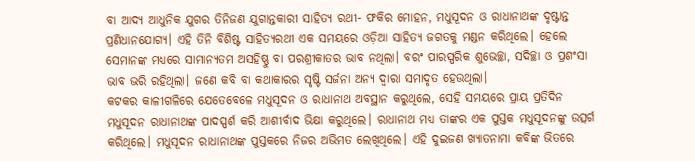ବା ଆଦ୍ୟ ଆଧୁନିକ ଯୁଗର ତିନିଜଣ ଯୁଗାନ୍ତକାରୀ ସାହିତ୍ୟ ରଥୀ- ଫକିର ମୋହନ, ମଧୁସୂଦନ ଓ ରାଧାନାଥଙ୍କ ଦୃଷ୍ଟାନ୍ତ ପ୍ରଣିଧାନଯୋଗ୍ୟ। ଏହି ତିନି ବିଶିଷ୍ଟ ସାହିତ୍ୟରଥୀ ଏକ ସମୟରେ ଓଡ଼ିଆ ସାହିତ୍ୟ ଜଗତକୁ ମଣ୍ଡନ କରିଥିଲେ। ହେଲେ ସେମାନଙ୍କ ମଧ୍ୟରେ ସାମାନ୍ୟତମ ଅସହିଷ୍ଣୁ ବା ପରଶ୍ରୀକାତର ଭାବ ନଥିଲା। ବରଂ ପାରସ୍ପରିକ ଶୁଭେଚ୍ଛା, ସଦିଚ୍ଛା ଓ ପ୍ରଶଂସା ଭାବ ଭରି ରହିଥିଲା। ଜଣେ କବି ବା କଥାକାରର ସୃଷ୍ଟି ସର୍ଜନା ଅନ୍ୟ ଦ୍ବାରା ସମାଦୃତ ହେଉଥିଲା।
କଟକର କାଳୀଗଳିରେ ଯେତେବେଳେ ମଧୁସୂଦନ ଓ ରାଧାନାଥ ଅବସ୍ଥାନ କରୁଥିଲେ, ସେହି ସମୟରେ ପ୍ରାୟ ପ୍ରତିଦିନ ମଧୁସୂଦନ ରାଧାନାଥଙ୍କ ପାଦସ୍ପର୍ଶ କରି ଆଶୀର୍ବାଦ ଭିକ୍ଷା କରୁଥିଲେ। ରାଧାନାଥ ମଧ୍ୟ ତାଙ୍କର ଏକ ପୁସ୍ତକ ମଧୁସୂଦନଙ୍କୁ ଉତ୍ସର୍ଗ କରିଥିଲେ। ମଧୁସୂଦନ ରାଧାନାଥଙ୍କ ପୁସ୍ତକରେ ନିଜର ଅଭିମତ ଲେଖିଥିଲେ। ଏହି ଦୁଇଜଣ ଖ୍ୟାତନାମା କବିଙ୍କ ଭିତରେ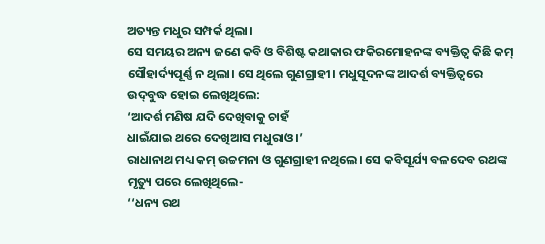ଅତ୍ୟନ୍ତ ମଧୁର ସମ୍ପର୍କ ଥିଲା।
ସେ ସମୟର ଅନ୍ୟ ଜଣେ କବି ଓ ବିଶିଷ୍ଟ କଥାକାର ଫକିରମୋହନଙ୍କ ବ୍ୟକ୍ତିତ୍ବ କିଛି କମ୍‌ ସୌହାର୍ଦ୍ୟପୂର୍ଣ୍ଣ ନ ଥିଲା। ସେ ଥିଲେ ଗୁଣଗ୍ରାହୀ। ମଧୁସୂଦନଙ୍କ ଆଦର୍ଶ ବ୍ୟକ୍ତିତ୍ବରେ ଉଦ୍‌ବୁଦ୍ଧ ହୋଇ ଲେଖିଥିଲେ:
‘ଆଦର୍ଶ ମଣିଷ ଯଦି ଦେଖିବାକୁ ଚାହଁ
ଧାଇଁଯାଇ ଥରେ ଦେଖିଆସ ମଧୁରାଓ।’
ରାଧାନାଥ ମଧ୍ୟ କମ୍‌ ଉଚ୍ଚମନା ଓ ଗୁଣଗ୍ରାହୀ ନଥିଲେ। ସେ କବିସୂର୍ଯ୍ୟ ବଳଦେବ ରଥଙ୍କ ମୃତ୍ୟୁ ପରେ ଲେଖିଥିଲେ-
‘‘ଧନ୍ୟ ରଥ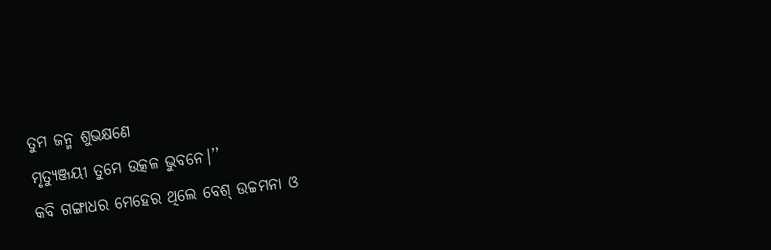ତୁମ ଜନ୍ମ ଶୁଭକ୍ଷଣେ
ମୃତ୍ୟୁଞ୍ଜୟୀ ତୁମେ ଉତ୍କଳ ଭୁବନେ।’’
କବି ଗଙ୍ଗାଧର ମେହେର ଥିଲେ ବେଶ୍‌ ଉଚ୍ଚମନା ଓ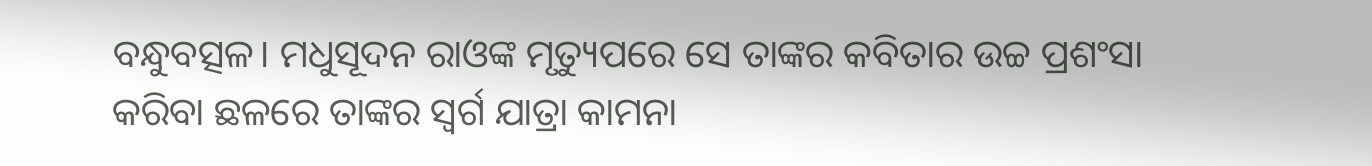ବନ୍ଧୁବତ୍ସଳ। ମଧୁସୂଦନ ରାଓଙ୍କ ମୃତ୍ୟୁପରେ ସେ ତାଙ୍କର କବିତାର ଉଚ୍ଚ ପ୍ରଶଂସା କରିବା ଛଳରେ ତାଙ୍କର ସ୍ବର୍ଗ ଯାତ୍ରା କାମନା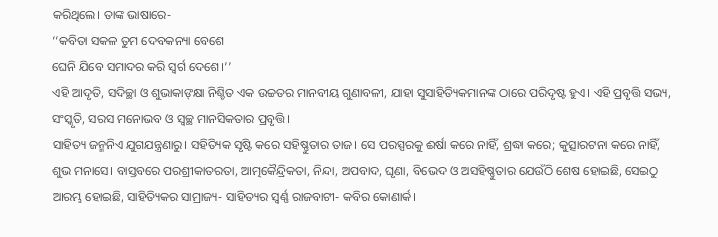କରିଥିଲେ। ତାଙ୍କ ଭାଷାରେ-
‘‘କବିତା ସକଳ ତୁମ ଦେବକନ୍ୟା ବେଶେ
ଘେନି ଯିବେ ସମାଦର କରି ସ୍ବର୍ଗ ଦେଶେ।’’
ଏହି ଆଦୃତି, ସଦିଚ୍ଛା ଓ ଶୁଭାକାଙ୍‌କ୍ଷା ନିଶ୍ଚିତ ଏକ ଉଚ୍ଚତର ମାନବୀୟ ଗୁଣାବଳୀ, ଯାହା ସୁସାହିତ୍ୟିକମାନଙ୍କ ଠାରେ ପରିଦୃଷ୍ଟ ହୁଏ। ଏହି ପ୍ରବୃତ୍ତି ସଭ୍ୟ, ସଂସ୍କୃତି, ସରସ ମନୋଭବ ଓ ସ୍ବଚ୍ଛ ମାନସିକତାର ପ୍ରବୃତ୍ତି।
ସାହିତ୍ୟ ଜନ୍ମନିଏ ଯୁଗଯନ୍ତ୍ରଣାରୁ। ସହିତ୍ୟିକ ସୃଷ୍ଟି କରେ ସହିଷ୍ଣୁତାର ତାଜ। ସେ ପରସ୍ପରକୁ ଈର୍ଷା କରେ ନାହିଁ, ଶ୍ରଦ୍ଧା କରେ; କୁତ୍ସାରଟନା କରେ ନାହିଁ, ଶୁଭ ମନାସେ। ବାସ୍ତବରେ ପରଶ୍ରୀକାତରତା, ଆତ୍ମକୈନ୍ଦ୍ରିକତା, ନିନ୍ଦା, ଅପବାଦ, ଘୃଣା, ବିଭେଦ ଓ ଅସହିଷ୍ଣୁତାର ଯେଉଁଠି ଶେଷ ହୋଇଛି, ସେଇଠୁ ଆରମ୍ଭ ହୋଇଛି, ସାହିତ୍ୟିକର ସାମ୍ରାଜ୍ୟ- ସାହିତ୍ୟର ସ୍ବର୍ଣ୍ଣ ରାଜବାଟୀ- କବିର କୋଣାର୍କ।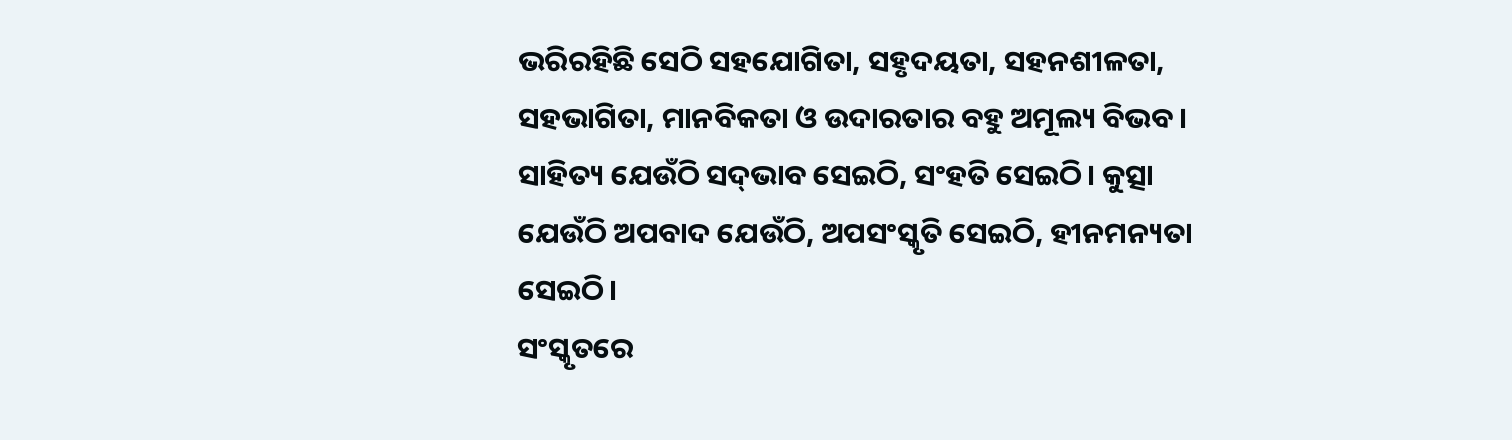ଭରିରହିଛି ସେଠି ସହଯୋଗିତା, ସହୃଦୟତା, ସହନଶୀଳତା, ସହଭାଗିତା, ମାନବିକତା ଓ ଉଦାରତାର ବହୁ ଅମୂଲ୍ୟ ବିଭବ।
ସାହିତ୍ୟ ଯେଉଁଠି ସଦ୍‌ଭାବ ସେଇଠି, ସଂହତି ସେଇଠି। କୁତ୍ସା ଯେଉଁଠି ଅପବାଦ ଯେଉଁଠି, ଅପସଂସ୍କୃତି ସେଇଠି, ହୀନମନ୍ୟତା ସେଇଠି।
ସଂସ୍କୃତରେ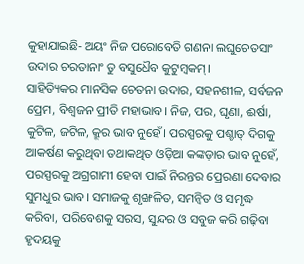କୁହାଯାଇଛି- ଅୟଂ ନିଜ ପରୋବେତି ଗଣନା ଲଘୁଚେତସାଂ
ଉଦାର ଚରତାନାଂ ତୁ ବସୁଧୈବ କୁଟୁମ୍ବକମ୍‌।
ସାହିତ୍ୟିକର ମାନସିକ ଚେତନା ଉଦାର, ସହନଶୀଳ, ସର୍ବଜନ ପ୍ରେମ, ବିଶ୍ବଜନ ପ୍ରୀତି ମହାଭାବ। ନିଜ, ପର, ଘୃଣା, ଈର୍ଷା, କୁଟିଳ, ଜଟିଳ, କ୍ରୂର ଭାବ ନୁହେଁ। ପରସ୍ପରକୁ ପଶ୍ଚାତ୍‌ ଦିଗକୁ ଆକର୍ଷଣ କରୁଥିବା ତଥାକଥିତ ଓଡ଼ିଆ କଙ୍କଡ଼ାର ଭାବ ନୁହେଁ, ପରସ୍ପରକୁ ଅଗ୍ରଗାମୀ ହେବା ପାଇଁ ନିରନ୍ତର ପ୍ରେରଣା ଦେବାର ସୁମଧୁର ଭାବ। ସମାଜକୁ ଶୃଙ୍ଖଳିତ, ସମନ୍ବିତ ଓ ସମୃଦ୍ଧ କରିବା, ପରିବେଶକୁ ସରସ, ସୁନ୍ଦର ଓ ସବୁଜ କରି ଗଢ଼ିବା ହୃଦୟକୁ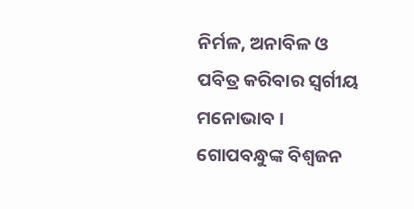ନିର୍ମଳ, ଅନାବିଳ ଓ ପବିତ୍ର କରିବାର ସ୍ବର୍ଗୀୟ ମନୋଭାବ।
ଗୋପବନ୍ଧୁଙ୍କ ବିଶ୍ବଜନ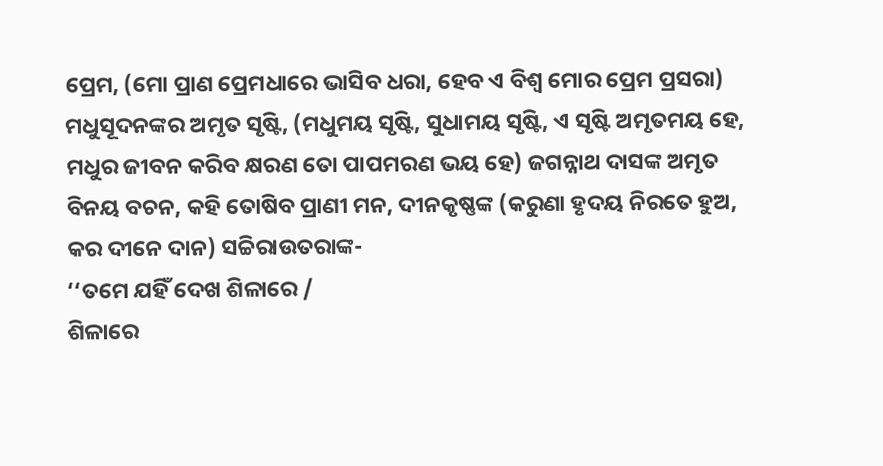ପ୍ରେମ, (ମୋ ପ୍ରାଣ ପ୍ରେମଧାରେ ଭାସିବ ଧରା, ହେବ ଏ ବିଶ୍ବ ମୋର ପ୍ରେମ ପ୍ରସରା) ମଧୁସୂଦନଙ୍କର ଅମୃତ ସୃଷ୍ଟି, (ମଧୁମୟ ସୃଷ୍ଟି, ସୁଧାମୟ ସୃଷ୍ଟି, ଏ ସୃଷ୍ଟି ଅମୃତମୟ ହେ, ମଧୁର ଜୀବନ କରିବ କ୍ଷରଣ ତୋ ପାପମରଣ ଭୟ ହେ) ଜଗନ୍ନାଥ ଦାସଙ୍କ ଅମୃତ ବିନୟ ବଚନ, କହି ତୋଷିବ ପ୍ରାଣୀ ମନ, ଦୀନକୃଷ୍ଣଙ୍କ (କରୁଣା ହୃଦୟ ନିରତେ ହୁଅ, କର ଦୀନେ ଦାନ) ସଚ୍ଚିରାଉତରାଙ୍କ-
‘‘ତମେ ଯହିଁ ଦେଖ ଶିଳାରେ /
ଶିଳାରେ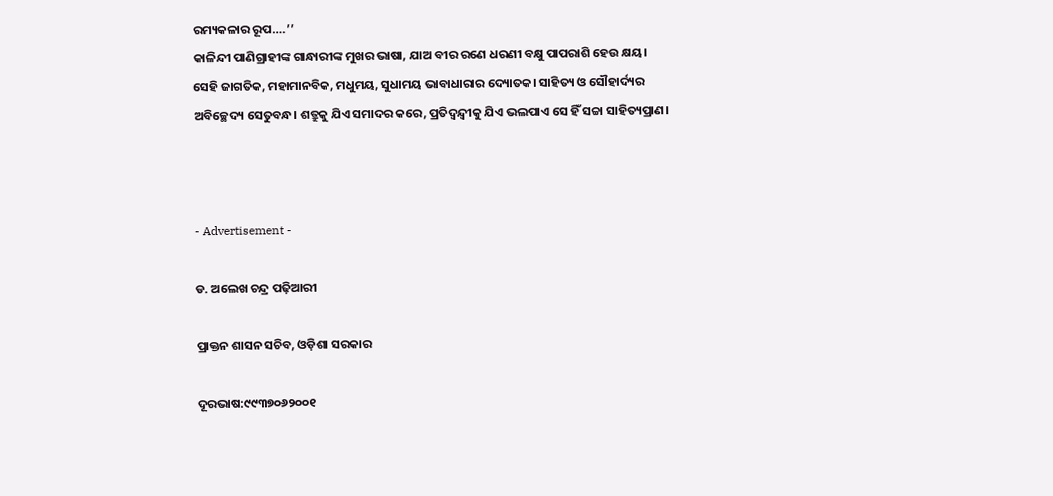ରମ୍ୟକଳାର ରୂପ….’’
କାଳିନ୍ଦୀ ପାଣିଗ୍ରାହୀଙ୍କ ଗାନ୍ଧାରୀଙ୍କ ମୁଖର ଭାଷା, ଯାଅ ବୀର ରଣେ ଧରଣୀ ବକ୍ଷୁ ପାପରାଶି ହେଉ କ୍ଷୟ।
ସେହି ଜାଗତିକ, ମହାମାନବିକ, ମଧୁମୟ, ସୁଧାମୟ ଭାବାଧାରାର ଦ୍ୟୋତକ। ସାହିତ୍ୟ ଓ ସୌହାର୍ଦ୍ୟର ଅବିଚ୍ଛେଦ୍ୟ ସେତୁବନ୍ଧ। ଶତ୍ରୁକୁ ଯିଏ ସମାଦର କରେ, ପ୍ରତିଦ୍ବନ୍ଦ୍ବୀକୁ ଯିଏ ଭଲପାଏ ସେ ହିଁ ସଚ୍ଚା ସାହିତ୍ୟପ୍ରାଣ।



- Advertisement -

ଡ. ଅଲେଖ ଚନ୍ଦ୍ର ପଢ଼ିଆରୀ

ପ୍ରାକ୍ତନ ଶାସନ ସଚିବ, ଓଡ଼ିଶା ସରକାର

ଦୂରଭାଷ:୯୯୩୭୦୬୨୦୦୧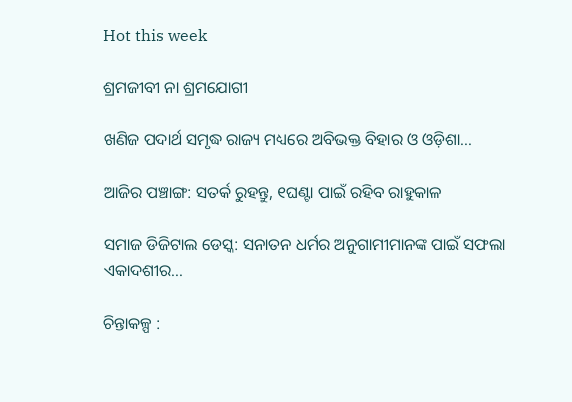Hot this week

ଶ୍ରମଜୀବୀ ନା ଶ୍ରମଯୋଗୀ

ଖଣିଜ ପଦାର୍ଥ ସମୃଦ୍ଧ ରାଜ୍ୟ ମଧ୍ୟରେ ଅବିଭକ୍ତ ବିହାର ଓ ଓଡ଼ିଶା...

ଆଜିର ପଞ୍ଚାଙ୍ଗ: ସତର୍କ ରୁହନ୍ତୁ, ୧ଘଣ୍ଟା ପାଇଁ ରହିବ ରାହୁକାଳ

ସମାଜ ଡିଜିଟାଲ ଡେସ୍କ: ସନାତନ ଧର୍ମର ଅନୁଗାମୀମାନଙ୍କ ପାଇଁ ସଫଲା ଏକାଦଶୀର...

ଚିନ୍ତାକଳ୍ପ :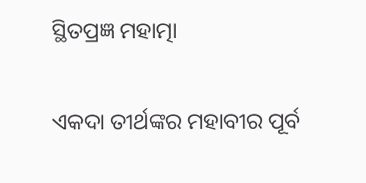ସ୍ଥିତପ୍ରଜ୍ଞ ମହାତ୍ମା

ଏକଦା ତୀର୍ଥଙ୍କର ମହାବୀର ପୂର୍ବ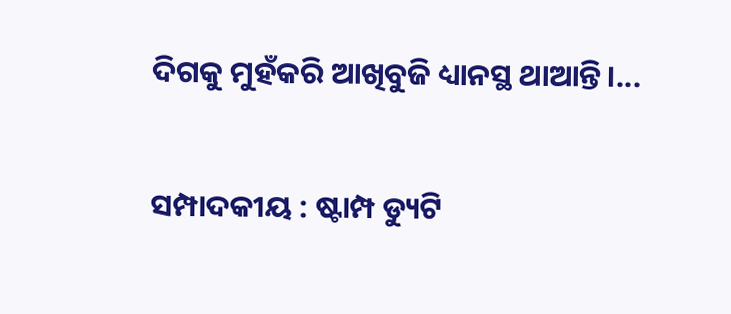ଦିଗକୁ ମୁହଁକରି ଆଖିବୁଜି ଧ୍ୟାନସ୍ଥ ଥାଆନ୍ତି।...

ସମ୍ପାଦକୀୟ : ଷ୍ଟାମ୍ପ ଡ୍ୟୁଟି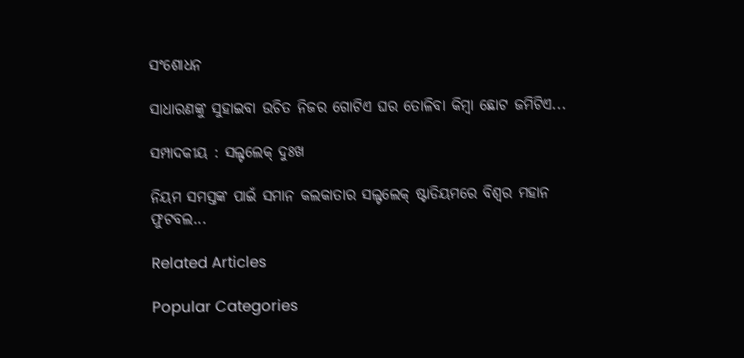ସଂଶୋଧନ

ସାଧାରଣଙ୍କୁ ସୁହାଇବା ଉଚିତ ନିଜର ଗୋଟିଏ ଘର ତୋଳିବା କିମ୍ବା ଛୋଟ ଜମିଟିଏ...

ସମ୍ପାଦକୀୟ : ସଲ୍ଟଲେକ୍‌ ଦୁଃଖ

ନିୟମ ସମସ୍ତଙ୍କ ପାଇଁ ସମାନ କଲକାତାର ସଲ୍ଟଲେକ୍ ଷ୍ଟାଡିୟମରେ ବିଶ୍ୱର ମହାନ ଫୁଟବଲ...

Related Articles

Popular Categories